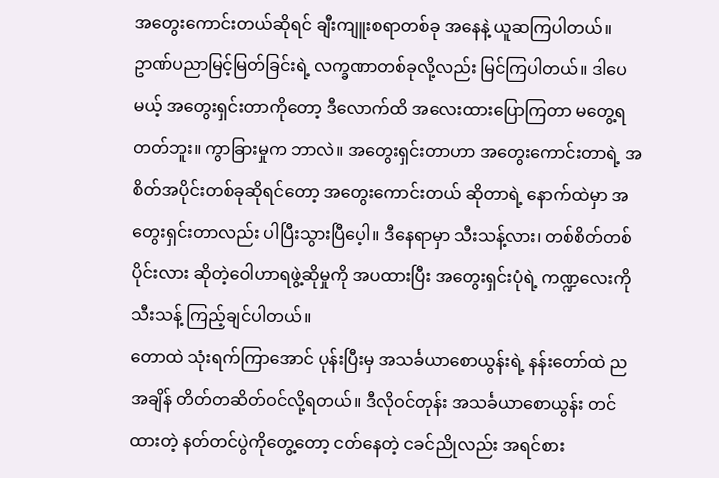အတွေးကောင်းတယ်ဆိုရင် ချီးကျူးစရာတစ်ခု အနေနဲ့ ယူဆကြပါတယ်။ ဥာဏ်ပညာမြင့်မြတ်ခြင်းရဲ့ လက္ခဏာတစ်ခုလို့လည်း မြင်ကြပါတယ်။ ဒါပေမယ့် အတွေးရှင်းတာကိုတော့ ဒီလောက်ထိ အလေးထားပြောကြတာ မတွေ့ရတတ်ဘူး။ ကွာခြားမှုက ဘာလဲ။ အတွေးရှင်းတာဟာ အတွေးကောင်းတာရဲ့ အစိတ်အပိုင်းတစ်ခုဆိုရင်တော့ အတွေးကောင်းတယ် ဆိုတာရဲ့ နောက်ထဲမှာ အတွေးရှင်းတာလည်း ပါပြီးသွားပြီပေ့ါ။ ဒီနေရာမှာ သီးသန့်လား၊ တစ်စိတ်တစ်ပိုင်းလား ဆိုတဲ့ဝေါဟာရဖွဲ့ဆိုမှုကို အပထားပြီး အတွေးရှင်းပုံရဲ့ ကဏ္ဍလေးကို သီးသန့် ကြည့်ချင်ပါတယ်။
တောထဲ သုံးရက်ကြာအောင် ပုန်းပြီးမှ အသင်္ခယာစောယွန်းရဲ့ နန်းတော်ထဲ ညအချိန် တိတ်တဆိတ်ဝင်လို့ရတယ်။ ဒီလိုဝင်တုန်း အသင်္ခယာစောယွန်း တင်ထားတဲ့ နတ်တင်ပွဲကိုတွေ့တော့ ငတ်နေတဲ့ ငခင်ညိုလည်း အရင်စား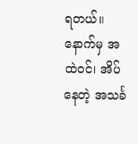ရတယ်။ နောက်မှ အထဲဝင်၊ အိပ်နေတဲ့ အသင်္ခ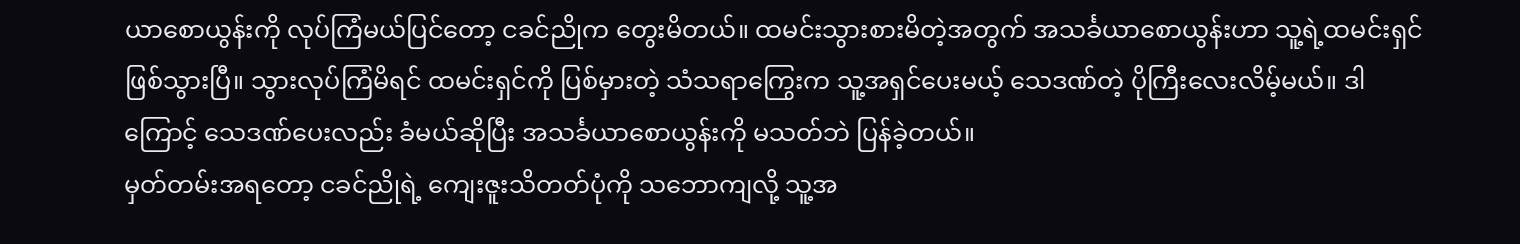ယာစောယွန်းကို လုပ်ကြံမယ်ပြင်တော့ ငခင်ညိုက တွေးမိတယ်။ ထမင်းသွားစားမိတဲ့အတွက် အသင်္ခယာစောယွန်းဟာ သူ့ရဲ့ထမင်းရှင်ဖြစ်သွားပြီ။ သွားလုပ်ကြံမိရင် ထမင်းရှင်ကို ပြစ်မှားတဲ့ သံသရာကြွေးက သူ့အရှင်ပေးမယ့် သေဒဏ်တဲ့ ပိုကြီးလေးလိမ့်မယ်။ ဒါကြောင့် သေဒဏ်ပေးလည်း ခံမယ်ဆိုပြီး အသင်္ခယာစောယွန်းကို မသတ်ဘဲ ပြန်ခဲ့တယ်။
မှတ်တမ်းအရတော့ ငခင်ညိုရဲ့ ကျေးဇူးသိတတ်ပုံကို သဘောကျလို့ သူ့အ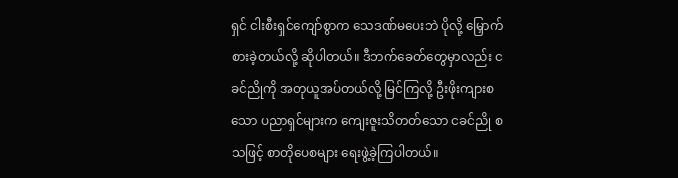ရှင် ငါးစီးရှင်ကျော်စွာက သေဒဏ်မပေးဘဲ ပိုလို့ မြှောက်စားခဲ့တယ်လို့ ဆိုပါတယ်။ ဒီဘက်ခေတ်တွေမှာလည်း ငခင်ညိုကို အတုယူအပ်တယ်လို့ မြင်ကြလို့ ဦးဖိုးကျားစသော ပညာရှင်များက ကျေးဇူးသိတတ်သော ငခင်ညို စသဖြင့် စာတိုပေစများ ရေးဖွဲ့ခဲ့ကြပါတယ်။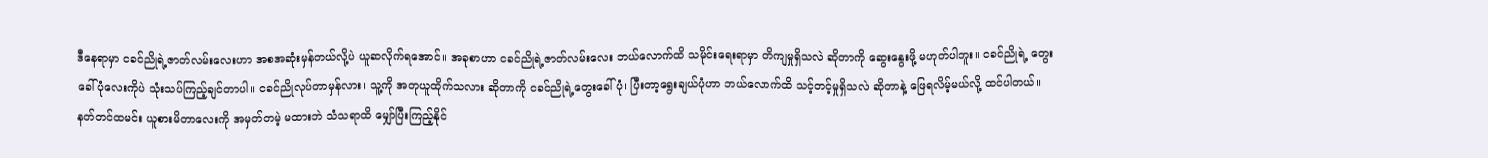ဒီနေရာမှာ ငခင်ညိုရဲ့ဇာတ်လမ်းလေးဟာ အစအဆုံးမှန်တယ်လို့ပဲ ယူဆလိုက်ရအောင်။ အခုစာဟာ ငခင်ညိုရဲ့ဇာတ်လမ်းလေး ဘယ်လောက်ထိ သမိုင်းရေးရာမှာ တိကျမှုရှိသလဲ ဆိုတာကို ဆွေးနွေးဖို့ မဟုတ်ပါဘူး။ ငခင်ညိုရဲ့ တွေးခေါ်ပုံလေးကိုပဲ သုံးသပ်ကြည့်ချင်တာပါ။ ငခင်ညိုလုပ်တာမှန်လား၊ သူ့ကို အတုယူထိုက်သလား ဆိုတာကို ငခင်ညိုရဲ့တွေးခေါ်ပုံ၊ ပြီးတာ့ရွေးချယ်ပုံဟာ ဘယ်လောက်ထိ သင့်တင့်မှုရှိသလဲ ဆိုတာနဲ့ ဖြေရလိမ့်မယ်လို့ ထင်ပါတယ်။
နတ်တင်ထမင်း ယူစားမိတာလေးကို အမှတ်တမဲ့ မထားဘဲ သံသရာထိ မျှော်ပြီးကြည့်နိုင်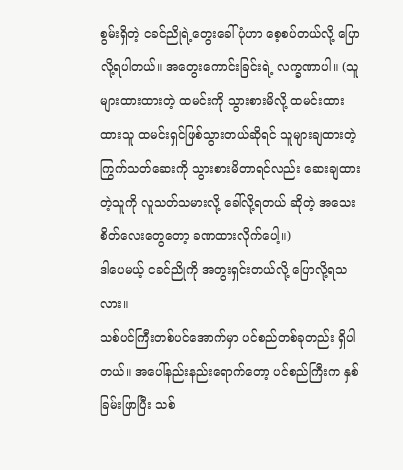စွမ်းရှိတဲ့ ငခင်ညိုရဲ့တွေးခေါ်ပုံဟာ စေ့စပ်တယ်လို့ ပြောလို့ရပါတယ်။ အတွေးကောင်းခြင်းရဲ့ လက္ခဏာပါ။ (သူများထားထားတဲ့ ထမင်းကို သွားစားမိလို့ ထမင်းထားထားသူ ထမင်းရှင်ဖြစ်သွားတယ်ဆိုရင် သူများချထားတဲ့ ကြွက်သတ်ဆေးကို သွားစားမိတာရင်လည်း ဆေးချထားတဲ့သူကို လူသတ်သမားလို့ ခေါ်လို့ရတယ် ဆိုတဲ့ အသေးစိတ်လေးတွေတော့ ခဏထားလိုက်ပေါ့။)
ဒါပေမယ့် ငခင်ညိုကို အတွးရှင်းတယ်လို့ ပြောလို့ရသလား။
သစ်ပင်ကြီးတစ်ပင်အောက်မှာ ပင်စည်တစ်ခုတည်း ရှိပါတယ်။ အပေါ်နည်းနည်းရောက်တော့ ပင်စည်ကြီးက နှစ်ခြမ်းဖြာပြီး သစ်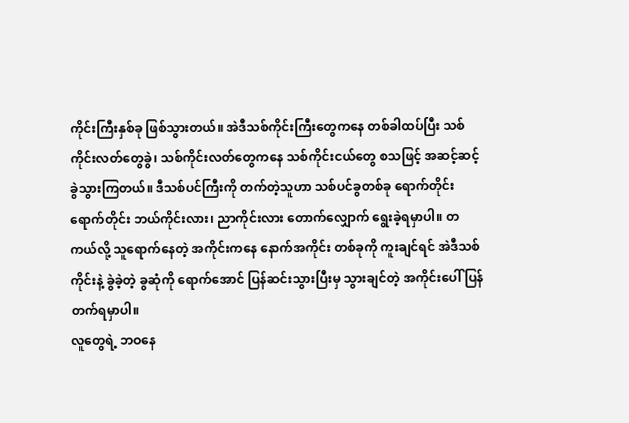ကိုင်းကြီးနှစ်ခု ဖြစ်သွားတယ်။ အဲဒီသစ်ကိုင်းကြီးတွေကနေ တစ်ခါထပ်ပြီး သစ်ကိုင်းလတ်တွေခွဲ၊ သစ်ကိုင်းလတ်တွေကနေ သစ်ကိုင်းငယ်တွေ စသဖြင့် အဆင့်ဆင့်ခွဲသွားကြတယ်။ ဒီသစ်ပင်ကြီးကို တက်တဲ့သူဟာ သစ်ပင်ခွတစ်ခု ရောက်တိုင်း ရောက်တိုင်း ဘယ်ကိုင်းလား၊ ညာကိုင်းလား တောက်လျှောက် ရွေးခဲ့ရမှာပါ။ တကယ်လို့ သူရောက်နေတဲ့ အကိုင်းကနေ နောက်အကိုင်း တစ်ခုကို ကူးချင်ရင် အဲဒီသစ်ကိုင်းနဲ့ ခွဲခဲ့တဲ့ ခွဆုံကို ရောက်အောင် ပြန်ဆင်းသွားပြီးမှ သွားချင်တဲ့ အကိုင်းပေါ် ပြန်တက်ရမှာပါ။
လူတွေရဲ့ ဘဝနေ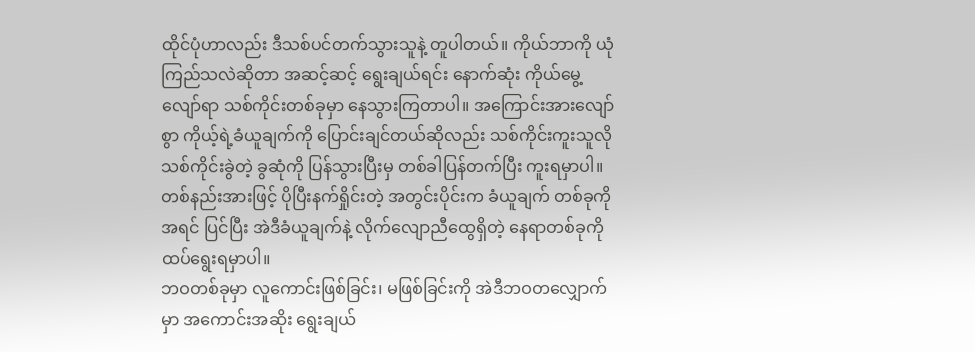ထိုင်ပုံဟာလည်း ဒီသစ်ပင်တက်သွားသူနဲ့ တူပါတယ်။ ကိုယ်ဘာကို ယုံကြည်သလဲဆိုတာ အဆင့်ဆင့် ရွေးချယ်ရင်း နောက်ဆုံး ကိုယ်မွေ့လျော်ရာ သစ်ကိုင်းတစ်ခုမှာ နေသွားကြတာပါ။ အကြောင်းအားလျော်စွာ ကိုယ့်ရဲ့ခံယူချက်ကို ပြောင်းချင်တယ်ဆိုလည်း သစ်ကိုင်းကူးသူလို သစ်ကိုင်းခွဲတဲ့ ခွဆုံကို ပြန်သွားပြီးမှ တစ်ခါပြန်တက်ပြီး ကူးရမှာပါ။ တစ်နည်းအားဖြင့် ပိုပြီးနက်ရှိုင်းတဲ့ အတွင်းပိုင်းက ခံယူချက် တစ်ခုကို အရင် ပြင်ပြီး အဲဒီခံယူချက်နဲ့ လိုက်လျောညီထွေရှိတဲ့ နေရာတစ်ခုကို ထပ်ရွေးရမှာပါ။
ဘဝတစ်ခုမှာ လူကောင်းဖြစ်ခြင်း၊ မဖြစ်ခြင်းကို အဲဒီဘဝတလျှောက်မှာ အကောင်းအဆိုး ရွေးချယ်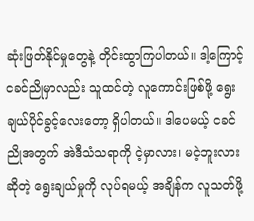ဆုံးဖြတ်နိုင်မှုတွေနဲ့ တိုင်းထွာကြပါတယ်။ ဒါ့ကြောင့် ငခင်ညိုမှာလည်း သူထင်တဲ့ လူကောင်းဖြစ်ဖို့ ရွေးချယ်ပိုင်ခွင့်လေးတော့ ရှိပါတယ်။ ဒါပေမယ့် ငခင်ညိုအတွက် အဲဒီသံသရာကို ငဲ့မှာလား၊ မငဲ့ဘူးလားဆိုတဲ့ ရွေးချယ်မှုကို လုပ်ရမယ့် အချိန်က လူသတ်ဖို့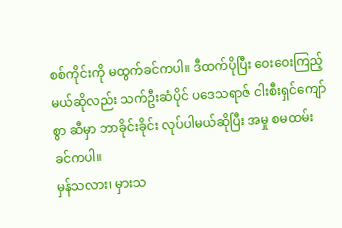စစ်ကိုင်းကို မထွက်ခင်ကပါ။ ဒီထက်ပိုပြီး ဝေးဝေးကြည့်မယ်ဆိုလည်း သက်ဦးဆံပိုင် ပဒေသရာဇ် ငါးစီးရှင်ကျော်စွာ ဆီမှာ ဘာခိုင်းခိုင်း လုပ်ပါမယ်ဆိုပြီး အမှု စမထမ်းခင်ကပါ။
မှန်သလား၊ မှားသ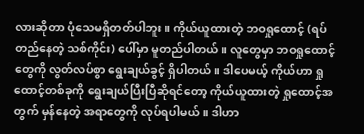လားဆိုတာ ပုံသေမရှိတတ်ပါဘူး။ ကိုယ်ယူထားတဲ့ ဘဝရှုထောင့် (ရပ်တည်နေတဲ့ သစ်ကိုင်း) ပေါ်မှာ မူတည်ပါတယ်။ လူတွေမှာ ဘဝရှုထောင့်တွေကို လွတ်လပ်စွာ ရွေးချယ်ခွင့် ရှိပါတယ်။ ဒါပေမယ့် ကိုယ်ဟာ ရှုထောင့်တစ်ခုကို ရွေးချယ်ပြီးပြီဆိုရင်တော့ ကိုယ်ယူထားတဲ့ ရှုထောင့်အတွက် မှန်နေတဲ့ အရာတွေကို လုပ်ရပါမယ်။ ဒါဟာ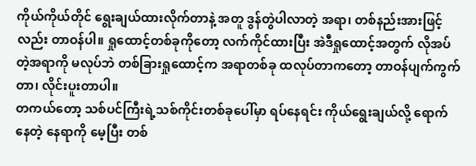ကိုယ်ကိုယ်တိုင် ရွေးချယ်ထားလိုက်တာနဲ့ အတူ ဒွန်တွဲပါလာတဲ့ အရာ၊ တစ်နည်းအားဖြင့်လည်း တာဝန်ပါ။ ရှုထောင့်တစ်ခုကိုတော့ လက်ကိုင်ထားပြီး အဲဒီရှုထောင့်အတွက် လိုအပ်တဲ့အရာကို မလုပ်ဘဲ တစ်ခြားရှုထောင့်က အရာတစ်ခု ထလုပ်တာကတော့ တာဝန်ပျက်ကွက်တာ၊ လိုင်းပူးတာပါ။
တကယ်တော့ သစ်ပင်ကြီးရဲ့သစ်ကိုင်းတစ်ခုပေါ်မှာ ရပ်နေရင်း ကိုယ်ရွေးချယ်လို့ ရောက်နေတဲ့ နေရာကို မေ့ပြီး တစ်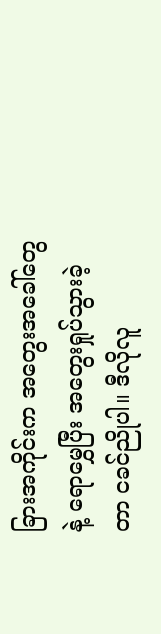ခြားအကိုင်းက အတွေးအခေါ်တွေနဲ့ ရောမွှေပြီး အတွေးရှုပ်သွားခဲ့တာ ငခင်ညိုပါ။ ဒီလိုလူ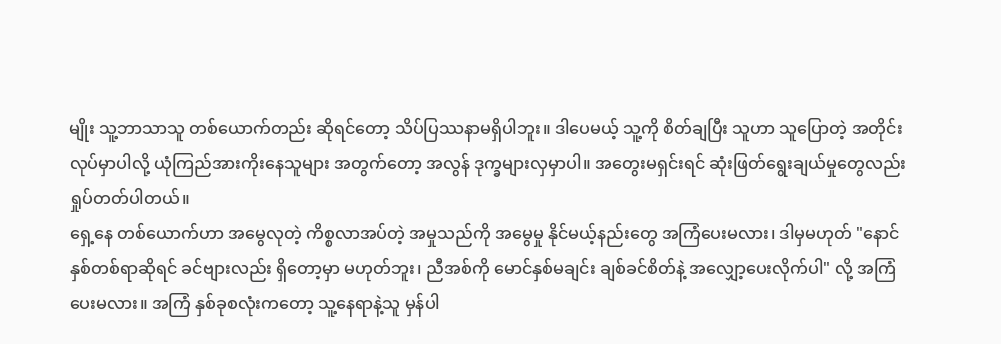မျိုး သူ့ဘာသာသူ တစ်ယောက်တည်း ဆိုရင်တော့ သိပ်ပြဿနာမရှိပါဘူး။ ဒါပေမယ့် သူ့ကို စိတ်ချပြီး သူဟာ သူပြောတဲ့ အတိုင်းလုပ်မှာပါလို့ ယုံကြည်အားကိုးနေသူများ အတွက်တော့ အလွန် ဒုက္ခများလှမှာပါ။ အတွေးမရှင်းရင် ဆုံးဖြတ်ရွေးချယ်မှုတွေလည်း ရှုပ်တတ်ပါတယ်။
ရှေ့နေ တစ်ယောက်ဟာ အမွေလုတဲ့ ကိစ္စလာအပ်တဲ့ အမှုသည်ကို အမွေမှု နိုင်မယ့်နည်းတွေ အကြံပေးမလား၊ ဒါမှမဟုတ် "နောင် နှစ်တစ်ရာဆိုရင် ခင်ဗျားလည်း ရှိတော့မှာ မဟုတ်ဘူး၊ ညီအစ်ကို မောင်နှစ်မချင်း ချစ်ခင်စိတ်နဲ့ အလျှော့ပေးလိုက်ပါ" လို့ အကြံပေးမလား။ အကြံ နှစ်ခုစလုံးကတော့ သူ့နေရာနဲ့သူ မှန်ပါ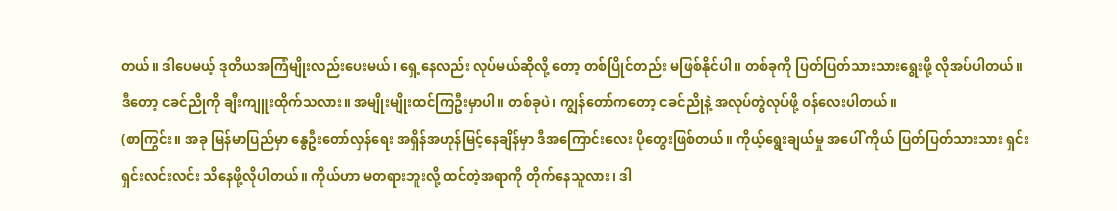တယ်။ ဒါပေမယ့် ဒုတိယအကြံမျိုးလည်းပေးမယ်၊ ရှေ့နေလည်း လုပ်မယ်ဆိုလို့ တော့ တစ်ပြိုင်တည်း မဖြစ်နိုင်ပါ။ တစ်ခုကို ပြတ်ပြတ်သားသားရွေးဖို့ လိုအပ်ပါတယ်။
ဒီတော့ ငခင်ညိုကို ချီးကျူးထိုက်သလား။ အမျိုးမျိုးထင်ကြဦးမှာပါ။ တစ်ခုပဲ၊ ကျွန်တော်ကတော့ ငခင်ညိုနဲ့ အလုပ်တွဲလုပ်ဖို့ ဝန်လေးပါတယ်။
(စာကြွင်း။ အခု မြန်မာပြည်မှာ နွေဦးတော်လှန်ရေး အရှိန်အဟုန်မြင့်နေချိန်မှာ ဒီအကြောင်းလေး ပိုတွေးဖြစ်တယ်။ ကိုယ့်ရွေးချယ်မှု အပေါ် ကိုယ် ပြတ်ပြတ်သားသား ရှင်းရှင်းလင်းလင်း သိနေဖို့လိုပါတယ်။ ကိုယ်ဟာ မတရားဘူးလို့ ထင်တဲ့အရာကို တိုက်နေသူလား၊ ဒါ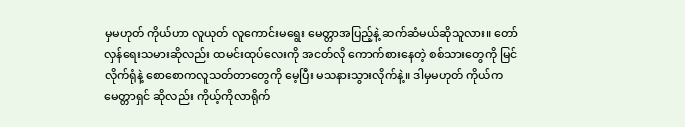မှမဟုတ် ကိုယ်ဟာ လူယုတ် လူကောင်းမရွေး မေတ္တာအပြည့်နဲ့ ဆက်ဆံမယ်ဆိုသူလား။ တော်လှန်ရေးသမားဆိုလည်း ထမင်းထုပ်လေးကို အငတ်လို ကောက်စားနေတဲ့ စစ်သားတွေကို မြင်လိုက်ရုံနဲ့ စောစောကလူသတ်တာတွေကို မေ့ပြီး မသနားသွားလိုက်နဲ့။ ဒါမှမဟုတ် ကိုယ်က မေတ္တာရှင် ဆိုလည်း ကိုယ့်ကိုလာရိုက်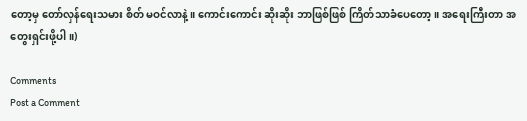တော့မှ တော်လှန်ရေးသမား စိတ် မဝင်လာနဲ့။ ကောင်းကောင်း ဆိုးဆိုး ဘာဖြစ်ဖြစ် ကြိတ်သာခံပေတော့။ အရေးကြီးတာ အတွေးရှင်းဖို့ပါ။)

Comments
Post a Comment